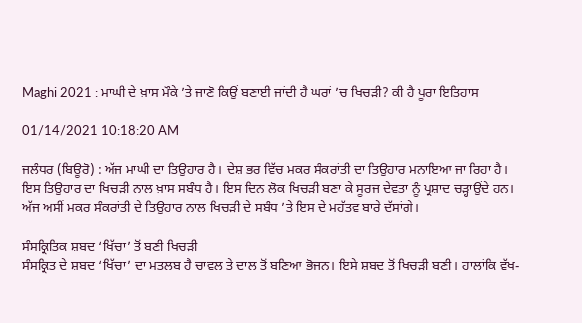Maghi 2021 : ਮਾਘੀ ਦੇ ਖ਼ਾਸ ਮੌਕੇ ’ਤੇ ਜਾਣੋ ਕਿਉਂ ਬਣਾਈ ਜਾਂਦੀ ਹੈ ਘਰਾਂ ’ਚ ਖਿਚੜੀ? ਕੀ ਹੈ ਪੂਰਾ ਇਤਿਹਾਸ

01/14/2021 10:18:20 AM

ਜਲੰਧਰ (ਬਿਊਰੋ) : ਅੱਜ ਮਾਘੀ ਦਾ ਤਿਉਹਾਰ ਹੈ। ਦੇਸ਼ ਭਰ ਵਿੱਚ ਮਕਰ ਸੰਕਰਾਂਤੀ ਦਾ ਤਿਉਹਾਰ ਮਨਾਇਆ ਜਾ ਰਿਹਾ ਹੈ। ਇਸ ਤਿਉਹਾਰ ਦਾ ਖਿਚੜੀ ਨਾਲ ਖ਼ਾਸ ਸਬੰਧ ਹੈ। ਇਸ ਦਿਨ ਲੋਕ ਖਿਚੜੀ ਬਣਾ ਕੇ ਸੂਰਜ ਦੇਵਤਾ ਨੂੰ ਪ੍ਰਸ਼ਾਦ ਚੜ੍ਹਾਉਂਦੇ ਹਨ। ਅੱਜ ਅਸੀਂ ਮਕਰ ਸੰਕਰਾਂਤੀ ਦੇ ਤਿਉਹਾਰ ਨਾਲ ਖਿਚੜੀ ਦੇ ਸਬੰਧ ’ਤੇ ਇਸ ਦੇ ਮਹੱਤਵ ਬਾਰੇ ਦੱਸਾਂਗੇ।

ਸੰਸਕ੍ਰਿਤਿਕ ਸ਼ਬਦ ‘ਖਿੱਚਾ’ ਤੋਂ ਬਣੀ ਖਿਚੜੀ
ਸੰਸਕ੍ਰਿਤ ਦੇ ਸ਼ਬਦ ‘ਖਿੱਚਾ’ ਦਾ ਮਤਲਬ ਹੈ ਚਾਵਲ ਤੇ ਦਾਲ ਤੋਂ ਬਣਿਆ ਭੋਜਨ। ਇਸੇ ਸ਼ਬਦ ਤੋਂ ਖਿਚੜੀ ਬਣੀ। ਹਾਲਾਂਕਿ ਵੱਖ-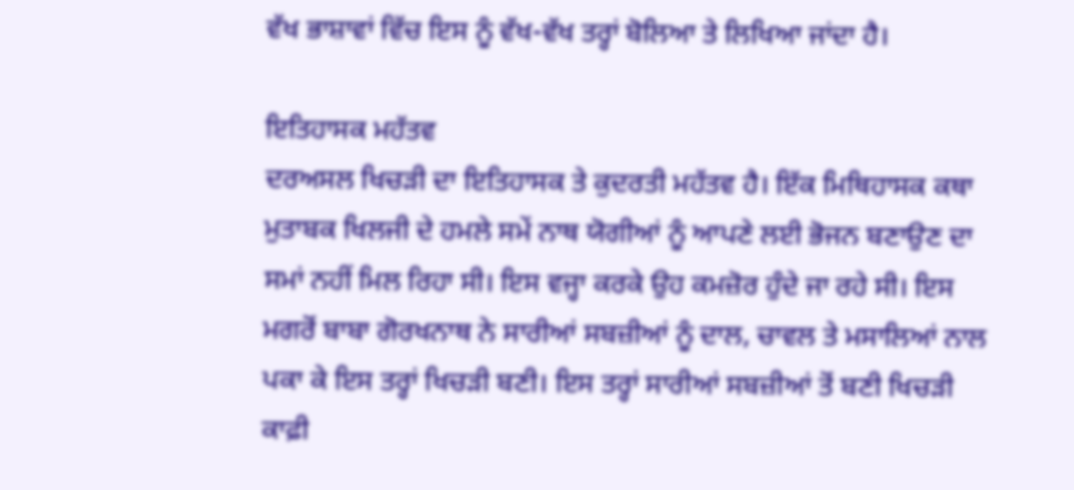ਵੱਖ ਭਾਸ਼ਾਵਾਂ ਵਿੱਚ ਇਸ ਨੂੰ ਵੱਖ-ਵੱਖ ਤਰ੍ਹਾਂ ਬੋਲਿਆ ਤੇ ਲਿਖਿਆ ਜਾਂਦਾ ਹੈ।

ਇਤਿਹਾਸਕ ਮਹੱਤਵ
ਦਰਅਸਲ ਖਿਚੜੀ ਦਾ ਇਤਿਹਾਸਕ ਤੇ ਕੁਦਰਤੀ ਮਹੱਤਵ ਹੈ। ਇੱਕ ਮਿਥਿਹਾਸਕ ਕਥਾ ਮੁਤਾਬਕ ਖਿਲਜੀ ਦੇ ਹਮਲੇ ਸਮੇਂ ਨਾਥ ਯੋਗੀਆਂ ਨੂੰ ਆਪਣੇ ਲਈ ਭੋਜਨ ਬਣਾਉਣ ਦਾ ਸਮਾਂ ਨਹੀਂ ਮਿਲ ਰਿਹਾ ਸੀ। ਇਸ ਵਜ੍ਹਾ ਕਰਕੇ ਉਹ ਕਮਜ਼ੋਰ ਹੁੰਦੇ ਜਾ ਰਹੇ ਸੀ। ਇਸ ਮਗਰੋਂ ਬਾਬਾ ਗੋਰਖਨਾਥ ਨੇ ਸਾਰੀਆਂ ਸਬਜ਼ੀਆਂ ਨੂੰ ਦਾਲ, ਚਾਵਲ ਤੇ ਮਸਾਲਿਆਂ ਨਾਲ ਪਕਾ ਕੇ ਇਸ ਤਰ੍ਹਾਂ ਖਿਚੜੀ ਬਣੀ। ਇਸ ਤਰ੍ਹਾਂ ਸਾਰੀਆਂ ਸਬਜ਼ੀਆਂ ਤੋਂ ਬਣੀ ਖਿਚੜੀ ਕਾਫ਼ੀ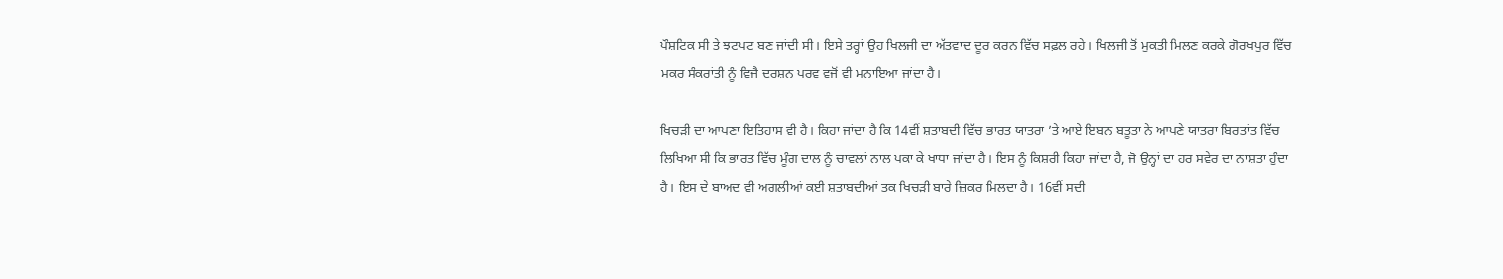ਪੌਸ਼ਟਿਕ ਸੀ ਤੇ ਝਟਪਟ ਬਣ ਜਾਂਦੀ ਸੀ। ਇਸੇ ਤਰ੍ਹਾਂ ਉਹ ਖਿਲਜੀ ਦਾ ਅੱਤਵਾਦ ਦੂਰ ਕਰਨ ਵਿੱਚ ਸਫ਼ਲ ਰਹੇ। ਖਿਲਜੀ ਤੋਂ ਮੁਕਤੀ ਮਿਲਣ ਕਰਕੇ ਗੋਰਖਪੁਰ ਵਿੱਚ ਮਕਰ ਸੰਕਰਾਂਤੀ ਨੂੰ ਵਿਜੈ ਦਰਸ਼ਨ ਪਰਵ ਵਜੋਂ ਵੀ ਮਨਾਇਆ ਜਾਂਦਾ ਹੈ।

ਖਿਚੜੀ ਦਾ ਆਪਣਾ ਇਤਿਹਾਸ ਵੀ ਹੈ। ਕਿਹਾ ਜਾਂਦਾ ਹੈ ਕਿ 14ਵੀਂ ਸ਼ਤਾਬਦੀ ਵਿੱਚ ਭਾਰਤ ਯਾਤਰਾ ’ਤੇ ਆਏ ਇਬਨ ਬਤੂਤਾ ਨੇ ਆਪਣੇ ਯਾਤਰਾ ਬਿਰਤਾਂਤ ਵਿੱਚ ਲਿਖਿਆ ਸੀ ਕਿ ਭਾਰਤ ਵਿੱਚ ਮੂੰਗ ਦਾਲ ਨੂੰ ਚਾਵਲਾਂ ਨਾਲ ਪਕਾ ਕੇ ਖਾਧਾ ਜਾਂਦਾ ਹੈ। ਇਸ ਨੂੰ ਕਿਸ਼ਰੀ ਕਿਹਾ ਜਾਂਦਾ ਹੈ, ਜੋ ਉਨ੍ਹਾਂ ਦਾ ਹਰ ਸਵੇਰ ਦਾ ਨਾਸ਼ਤਾ ਹੁੰਦਾ ਹੈ। ਇਸ ਦੇ ਬਾਅਦ ਵੀ ਅਗਲੀਆਂ ਕਈ ਸ਼ਤਾਬਦੀਆਂ ਤਕ ਖਿਚੜੀ ਬਾਰੇ ਜ਼ਿਕਰ ਮਿਲਦਾ ਹੈ। 16ਵੀਂ ਸਦੀ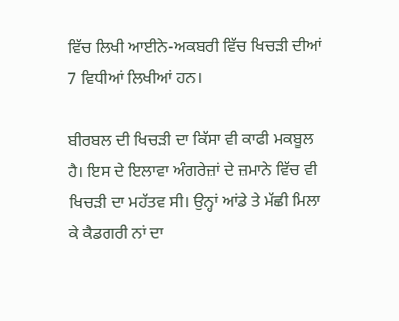ਵਿੱਚ ਲਿਖੀ ਆਈਨੇ-ਅਕਬਰੀ ਵਿੱਚ ਖਿਚੜੀ ਦੀਆਂ 7 ਵਿਧੀਆਂ ਲਿਖੀਆਂ ਹਨ।

ਬੀਰਬਲ ਦੀ ਖਿਚੜੀ ਦਾ ਕਿੱਸਾ ਵੀ ਕਾਫੀ ਮਕਬੂਲ ਹੈ। ਇਸ ਦੇ ਇਲਾਵਾ ਅੰਗਰੇਜ਼ਾਂ ਦੇ ਜ਼ਮਾਨੇ ਵਿੱਚ ਵੀ ਖਿਚੜੀ ਦਾ ਮਹੱਤਵ ਸੀ। ਉਨ੍ਹਾਂ ਆਂਡੇ ਤੇ ਮੱਛੀ ਮਿਲਾ ਕੇ ਕੈਡਗਰੀ ਨਾਂ ਦਾ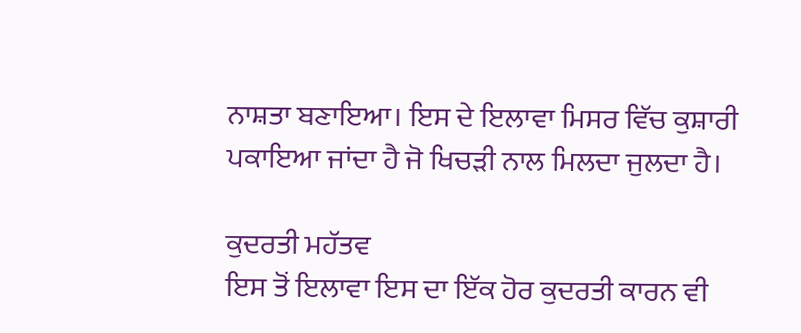ਨਾਸ਼ਤਾ ਬਣਾਇਆ। ਇਸ ਦੇ ਇਲਾਵਾ ਮਿਸਰ ਵਿੱਚ ਕੁਸ਼ਾਰੀ ਪਕਾਇਆ ਜਾਂਦਾ ਹੈ ਜੋ ਖਿਚੜੀ ਨਾਲ ਮਿਲਦਾ ਜੁਲਦਾ ਹੈ।

ਕੁਦਰਤੀ ਮਹੱਤਵ
ਇਸ ਤੋਂ ਇਲਾਵਾ ਇਸ ਦਾ ਇੱਕ ਹੋਰ ਕੁਦਰਤੀ ਕਾਰਨ ਵੀ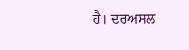ਹੈ। ਦਰਅਸਲ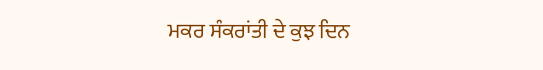ਮਕਰ ਸੰਕਰਾਂਤੀ ਦੇ ਕੁਝ ਦਿਨ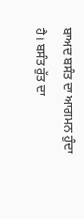ਬਾਅਦ ਬਸੰਤ ਦਾ ਆਗਮਨ ਹੁੰਦਾ ਹੈ। ਬਸੰਤ ਰੁੱਤ ਦਾ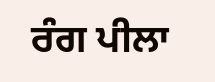ਰੰਗ ਪੀਲਾ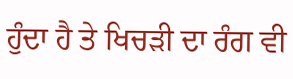ਹੁੰਦਾ ਹੈ ਤੇ ਖਿਚੜੀ ਦਾ ਰੰਗ ਵੀ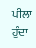ਪੀਲਾ ਹੁੰਦਾ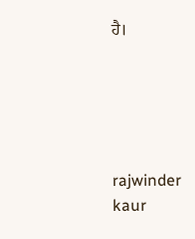ਹੈ।





rajwinder kaur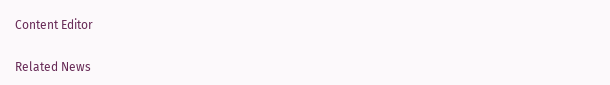Content Editor

Related News